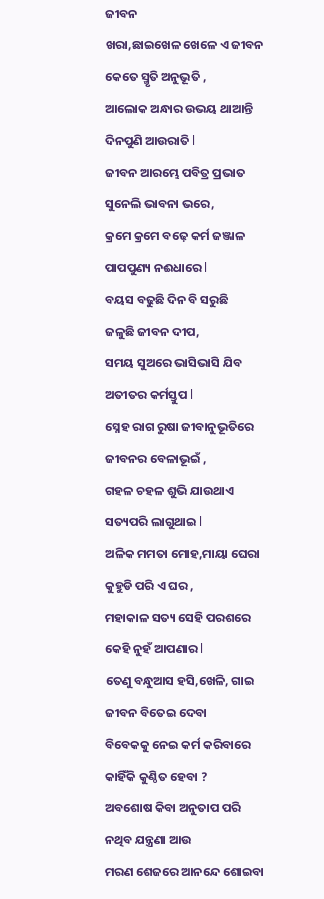ଜୀବନ
ଖରା,ଛାଇଖେଳ ଖେଳେ ଏ ଜୀବନ
କେତେ ସ୍ମୃତି ଅନୁଭୂତି ,
ଆଲୋକ ଅନ୍ଧାର ଉଭୟ ଥାଆନ୍ତି
ଦିନପୁଣି ଆଉରାତି l
ଜୀବନ ଆରମ୍ଭେ ପବିତ୍ର ପ୍ରଭାତ
ସୁନେଲି ଭାବନା ଭରେ,
କ୍ରମେ କ୍ରମେ ବଢ଼େ କର୍ମ ଜଞ୍ଜାଳ
ପାପପୁଣ୍ୟ ନଈଧାରେ l
ବୟସ ବଢୁଛି ଦିନ ବି ସରୁଛି
ଜଳୁଛି ଜୀବନ ଦୀପ,
ସମୟ ସୁଅରେ ଭାସିଭାସି ଯିବ
ଅତୀତର କର୍ମସ୍ତୁପ l
ସ୍ନେହ ରାଗ ରୁଷା ଜୀବାନୁଭୂତିରେ
ଜୀବନର ବେଳାଭୂଇଁ ,
ଗହଳ ଚହଳ ଶୁଭି ଯାଉଥାଏ
ସତ୍ୟପରି ଲାଗୁଥାଇ l
ଅଳିକ ମମତା ମୋହ,ମାୟା ଘେରା
କୁହୁଡି ପରି ଏ ଘର ,
ମହାକାଳ ସତ୍ୟ ସେହି ପରଶରେ
କେହି ନୁହଁ ଆପଣାର l
ତେଣୁ ବନ୍ଧୁଆସ ହସି,ଖେଳି, ଗାଇ
ଜୀବନ ବିତେଇ ଦେବା
ବିବେକକୁ ନେଇ କର୍ମ କରିବାରେ
କାହିଁକି କୁଣ୍ଠିତ ହେବା ?
ଅବଶୋଷ କିବା ଅନୁତାପ ପରି
ନଥିବ ଯନ୍ତ୍ରଣା ଆଉ
ମରଣ ଶେଜରେ ଆନନ୍ଦେ ଶୋଇବା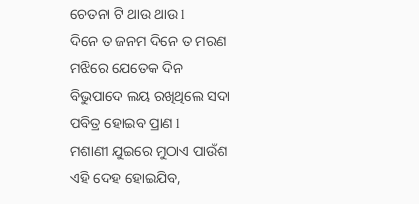ଚେତନା ଟି ଥାଉ ଥାଉ l
ଦିନେ ତ ଜନମ ଦିନେ ତ ମରଣ
ମଝିରେ ଯେତେକ ଦିନ
ବିଭୁପାଦେ ଲୟ ରଖିଥିଲେ ସଦା
ପବିତ୍ର ହୋଇବ ପ୍ରାଣ l
ମଶାଣୀ ଯୁଇରେ ମୁଠାଏ ପାଉଁଶ
ଏହି ଦେହ ହୋଇଯିବ,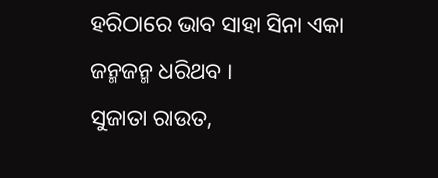ହରିଠାରେ ଭାବ ସାହା ସିନା ଏକା
ଜନ୍ମଜନ୍ମ ଧରିଥବ ।
ସୁଜାତା ରାଉତ,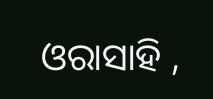ଓରାସାହି ,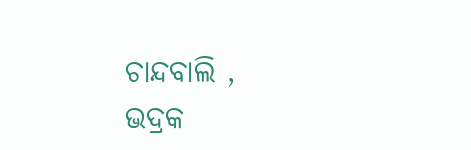ଚାନ୍ଦବାଲି ,
ଭଦ୍ରକ